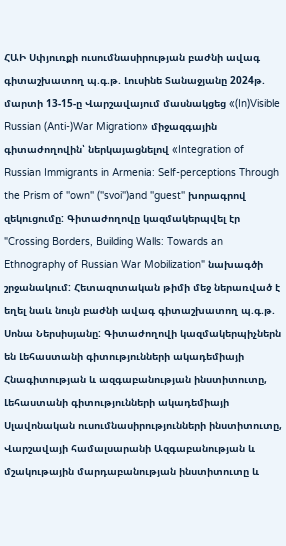ՀԱԻ Սփյուռքի ուսումնասիրության բաժնի ավագ գիտաշխատող պ.գ.թ. Լուսինե Տանաջյանը 2024թ. մարտի 13-15-ը Վարշավայում մասնակցեց «(In)Visible Russian (Anti-)War Migration» միջազգային գիտաժողովին՝ ներկայացնելով «Integration of Russian Immigrants in Armenia: Self-perceptions Through the Prism of ''own'' (''svoi'')and ''guest'' խորագրով զեկուցումը: Գիտաժողովը կազմակերպվել էր "Crossing Borders, Building Walls: Towards an Ethnography of Russian War Mobilization" նախագծի շրջանակում: Հետազոտական թիմի մեջ ներառված է եղել նաև նույն բաժնի ավագ գիտաշխատող պ.գ.թ. Սոնա Ներսիսյանը: Գիտաժողովի կազմակերպիչներն են Լեհաստանի գիտությունների ակադեմիայի Հնագիտության և ազգաբանության ինստիտուտը, Լեհաստանի գիտությունների ակադեմիայի Սլավոնական ուսումնասիրությունների ինստիտուտը, Վարշավայի համալսարանի Ազգաբանության և մշակութային մարդաբանության ինստիտուտը և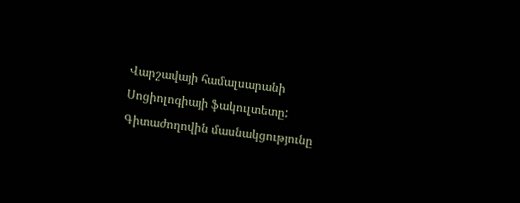Վարշավայի համալսարանի Սոցիոլոգիայի ֆակուլտետը: Գիտաժողովին մասնակցությունը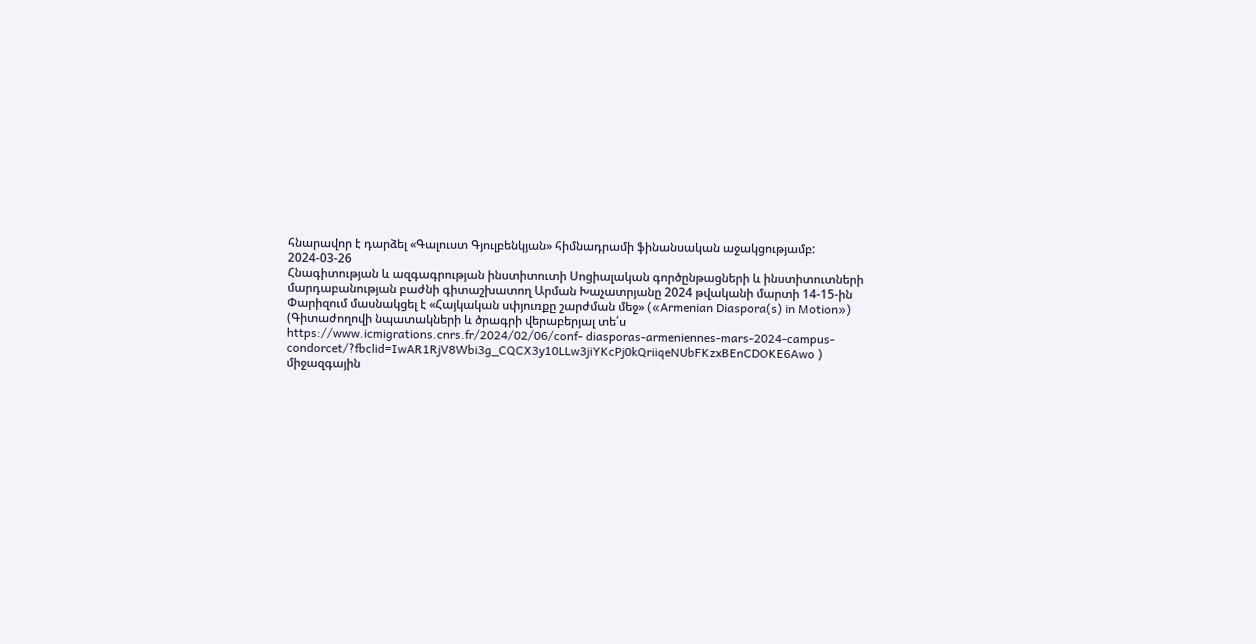հնարավոր է դարձել «Գալուստ Գյուլբենկյան» հիմնադրամի ֆինանսական աջակցությամբ:
2024-03-26
Հնագիտության և ազգագրության ինստիտուտի Սոցիալական գործընթացների և ինստիտուտների մարդաբանության բաժնի գիտաշխատող Արման Խաչատրյանը 2024 թվականի մարտի 14-15-ին Փարիզում մասնակցել է «Հայկական սփյուռքը շարժման մեջ» («Armenian Diaspora(s) in Motion») (Գիտաժողովի նպատակների և ծրագրի վերաբերյալ տե՛ս https://www.icmigrations.cnrs.fr/2024/02/06/conf- diasporas-armeniennes-mars-2024-campus- condorcet/?fbclid=IwAR1RjV8Wbi3g_CQCX3y10LLw3jiYKcPj0kQriiqeNUbFKzxBEnCDOKE6Awo ) միջազգային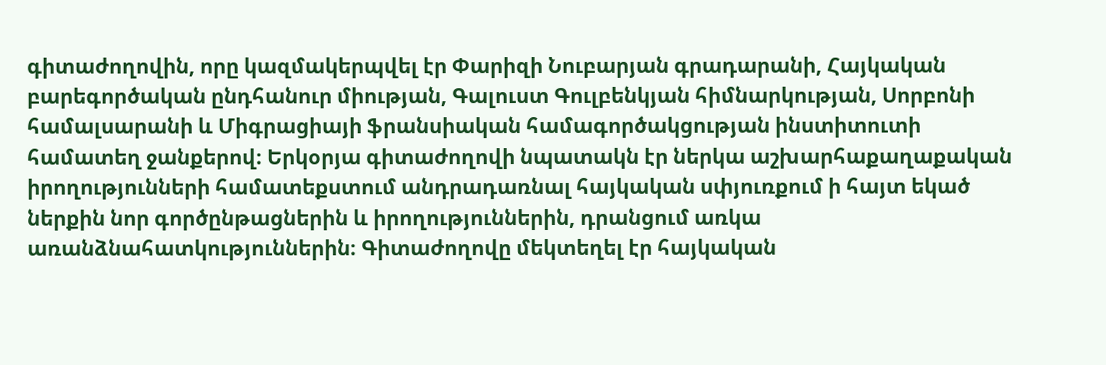գիտաժողովին, որը կազմակերպվել էր Փարիզի Նուբարյան գրադարանի, Հայկական բարեգործական ընդհանուր միության, Գալուստ Գուլբենկյան հիմնարկության, Սորբոնի համալսարանի և Միգրացիայի ֆրանսիական համագործակցության ինստիտուտի համատեղ ջանքերով։ Երկօրյա գիտաժողովի նպատակն էր ներկա աշխարհաքաղաքական իրողությունների համատեքստում անդրադառնալ հայկական սփյուռքում ի հայտ եկած ներքին նոր գործընթացներին և իրողություններին, դրանցում առկա առանձնահատկություններին։ Գիտաժողովը մեկտեղել էր հայկական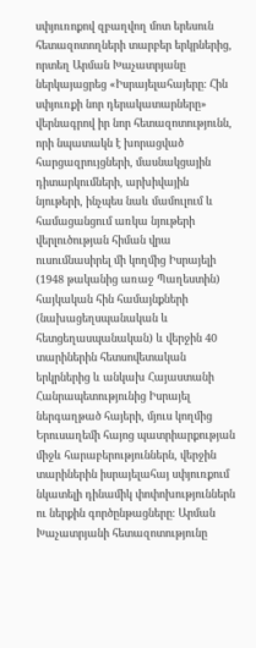սփյուռոքով զբաղվող մոտ երեսուն հետազոտողների տարբեր երկրներից, որտեղ Արման Խաչատրյանը ներկայացրեց «Իսրայելահայերը։ Հին սփյուռքի նոր դերակատարները» վերնագրով իր նոր հետազոտությունն, որի նպատակն է խորացված հարցազրույցների, մասնակցային դիտարկումների, արխիվային նյութերի, ինչպես նաև մամուլում և համացանցում առկա նյութերի վերլուծության հիման վրա ուսումնասիրել մի կողմից Իսրայելի (1948 թականից առաջ Պաղեստին) հայկական հին համայնքների (նախացեղսպանական և հետցեղասպանական) և վերջին 40 տարիներին հետսովետական երկրներից և անկախ Հայաստանի Հանրապետությունից Իսրայել ներգաղթած հայերի, մյուս կողմից Երուսաղեմի հայոց պատրիարքության միջև հարաբերություններն, վերջին տարիներին իսրայելահայ սփյուռքում նկատելի դինամիկ փոփոխություններն ու ներքին գործընթացները։ Արման Խաչատրյանի հետազոտությունը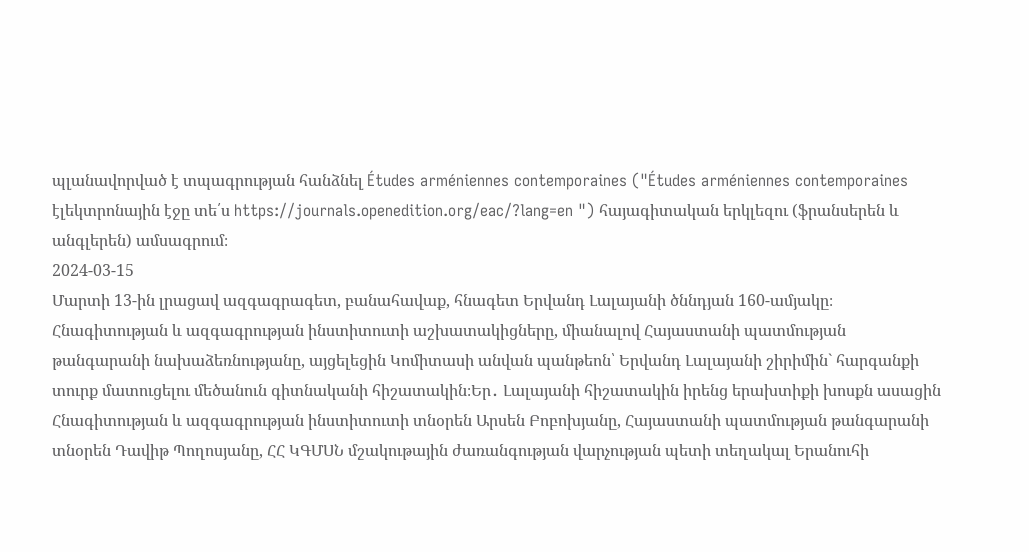պլանավորված է տպագրության հանձնել Études arméniennes contemporaines ("Études arméniennes contemporaines էլեկտրոնային էջը տե՛ս https://journals.openedition.org/eac/?lang=en ") հայագիտական երկլեզու (ֆրանսերեն և անգլերեն) ամսագրում։
2024-03-15
Մարտի 13-ին լրացավ ազգագրագետ, բանահավաք, հնագետ Երվանդ Լալայանի ծննդյան 160-ամյակը։ Հնագիտության և ազգագրության ինստիտուտի աշխատակիցները, միանալով Հայաստանի պատմության թանգարանի նախաձեռնությանը, այցելեցին Կոմիտասի անվան պանթեոն՝ Երվանդ Լալայանի շիրիմին` հարգանքի տուրք մատուցելու մեծանուն գիտնականի հիշատակին։Եր․ Լալայանի հիշատակին իրենց երախտիքի խոսքն ասացին Հնագիտության և ազգագրության ինստիտուտի տնօրեն Արսեն Բոբոխյանը, Հայաստանի պատմության թանգարանի տնօրեն Դավիթ Պողոսյանը, ՀՀ ԿԳՄՍՆ մշակութային ժառանգության վարչության պետի տեղակալ Երանուհի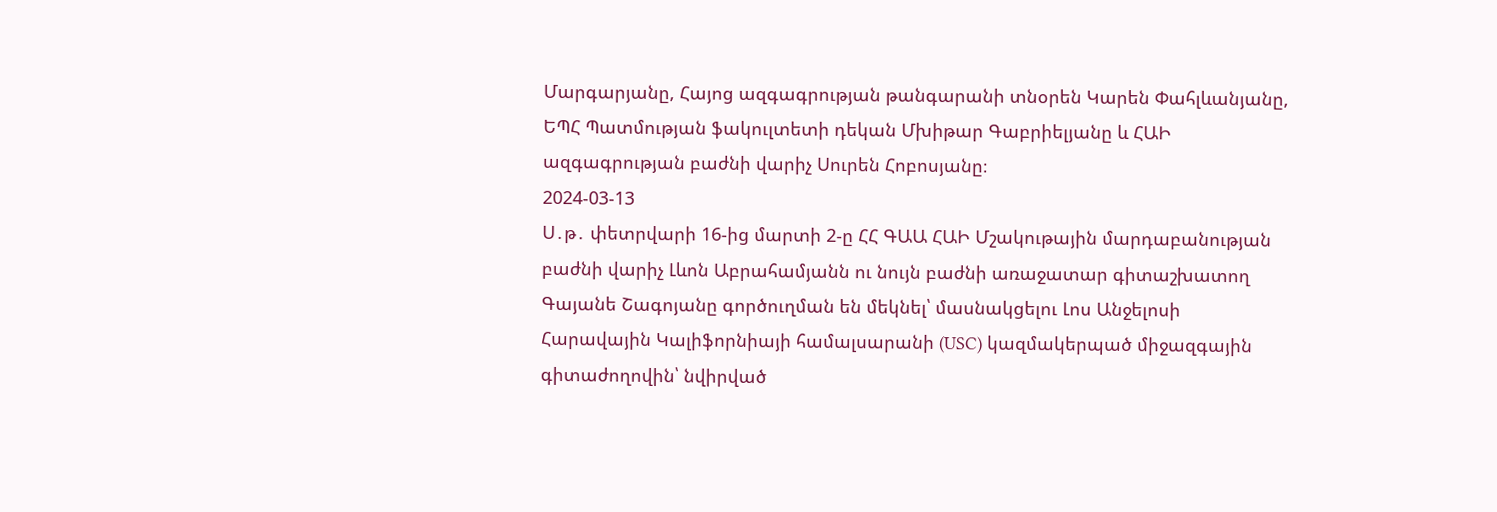Մարգարյանը, Հայոց ազգագրության թանգարանի տնօրեն Կարեն Փահլևանյանը, ԵՊՀ Պատմության ֆակուլտետի դեկան Մխիթար Գաբրիելյանը և ՀԱԻ ազգագրության բաժնի վարիչ Սուրեն Հոբոսյանը։
2024-03-13
Ս․թ․ փետրվարի 16-ից մարտի 2-ը ՀՀ ԳԱԱ ՀԱԻ Մշակութային մարդաբանության բաժնի վարիչ Լևոն Աբրահամյանն ու նույն բաժնի առաջատար գիտաշխատող Գայանե Շագոյանը գործուղման են մեկնել՝ մասնակցելու Լոս Անջելոսի Հարավային Կալիֆորնիայի համալսարանի (USC) կազմակերպած միջազգային գիտաժողովին՝ նվիրված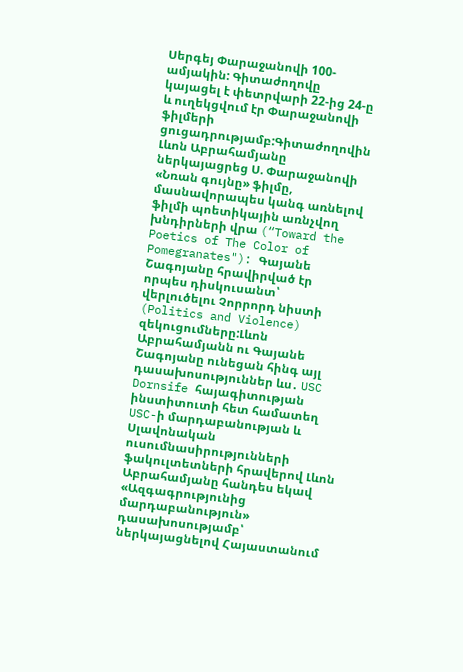Սերգեյ Փարաջանովի 100-ամյակին: Գիտաժողովը կայացել է փետրվարի 22-ից 24-ը և ուղեկցվում էր Փարաջանովի ֆիլմերի ցուցադրությամբ:Գիտաժողովին Լևոն Աբրահամյանը ներկայացրեց Ս. Փարաջանովի «Նռան գույնը» ֆիլմը, մասնավորապես կանգ առնելով ֆիլմի պոետիկային առնչվող խնդիրների վրա (“Toward the Poetics of The Color of Pomegranates"): Գայանե Շագոյանը հրավիրված էր որպես դիսկուսանտ՝ վերլուծելու Չորրորդ նիստի (Politics and Violence) զեկուցումները:Լևոն Աբրահամյանն ու Գայանե Շագոյանը ունեցան հինգ այլ դասախոսություններ ևս․ USC Dornsife հայագիտության ինստիտուտի հետ համատեղ USC-ի մարդաբանության և Սլավոնական ուսումնասիրությունների ֆակուլտետների հրավերով Լևոն Աբրահամյանը հանդես եկավ «Ազգագրությունից մարդաբանություն» դասախոսությամբ՝ ներկայացնելով Հայաստանում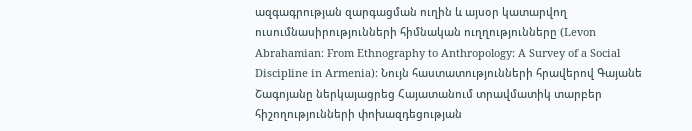ազգագրության զարգացման ուղին և այսօր կատարվող ուսումնասիրությունների հիմնական ուղղությունները (Levon Abrahamian: From Ethnography to Anthropology: A Survey of a Social Discipline in Armenia): Նույն հաստատությունների հրավերով Գայանե Շագոյանը ներկայացրեց Հայատանում տրավմատիկ տարբեր հիշողությունների փոխազդեցության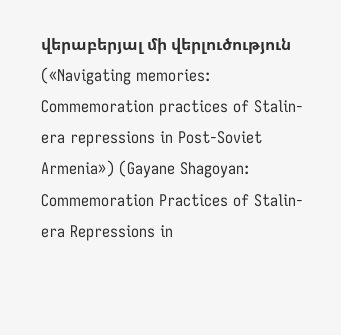վերաբերյալ մի վերլուծություն («Navigating memories: Commemoration practices of Stalin-era repressions in Post-Soviet Armenia») (Gayane Shagoyan: Commemoration Practices of Stalin-era Repressions in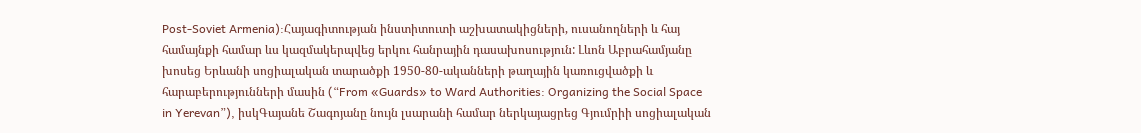Post-Soviet Armenia):Հայագիտության ինստիտուտի աշխատակիցների, ուսանողների և հայ համայնքի համար ևս կազմակերպվեց երկու հանրային դասախոսություն: Լևոն Աբրահամյանը խոսեց Երևանի սոցիալական տարածքի 1950-80-ականների թաղային կառուցվածքի և հարաբերությունների մասին (“From «Guards» to Ward Authorities: Organizing the Social Space in Yerevan”), իսկԳայանե Շագոյանը նույն լսարանի համար ներկայացրեց Գյումրիի սոցիալական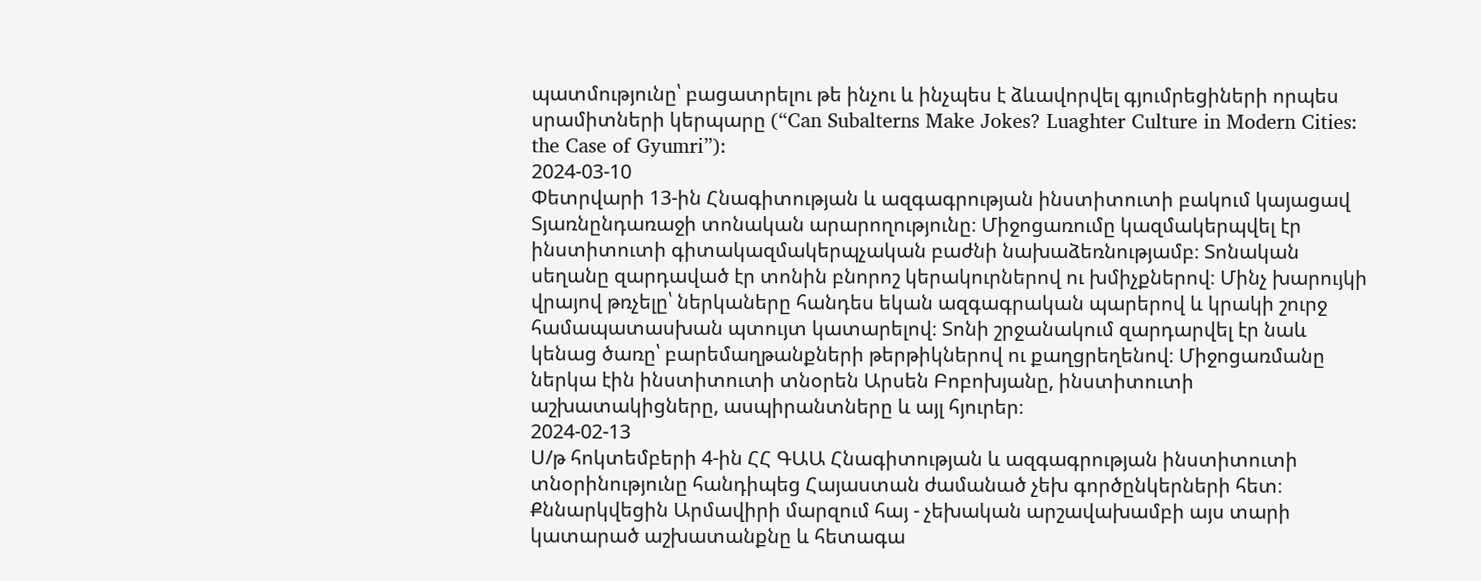պատմությունը՝ բացատրելու թե ինչու և ինչպես է ձևավորվել գյումրեցիների որպես սրամիտների կերպարը (“Can Subalterns Make Jokes? Luaghter Culture in Modern Cities: the Case of Gyumri”):
2024-03-10
Փետրվարի 13-ին Հնագիտության և ազգագրության ինստիտուտի բակում կայացավ Տյառնընդառաջի տոնական արարողությունը։ Միջոցառումը կազմակերպվել էր ինստիտուտի գիտակազմակերպչական բաժնի նախաձեռնությամբ։ Տոնական սեղանը զարդաված էր տոնին բնորոշ կերակուրներով ու խմիչքներով։ Մինչ խարույկի վրայով թռչելը՝ ներկաները հանդես եկան ազգագրական պարերով և կրակի շուրջ համապատասխան պտույտ կատարելով։ Տոնի շրջանակում զարդարվել էր նաև կենաց ծառը՝ բարեմաղթանքների թերթիկներով ու քաղցրեղենով։ Միջոցառմանը ներկա էին ինստիտուտի տնօրեն Արսեն Բոբոխյանը, ինստիտուտի աշխատակիցները, ասպիրանտները և այլ հյուրեր։
2024-02-13
Ս/թ հոկտեմբերի 4-ին ՀՀ ԳԱԱ Հնագիտության և ազգագրության ինստիտուտի տնօրինությունը հանդիպեց Հայաստան ժամանած չեխ գործընկերների հետ։ Քննարկվեցին Արմավիրի մարզում հայ - չեխական արշավախամբի այս տարի կատարած աշխատանքնը և հետագա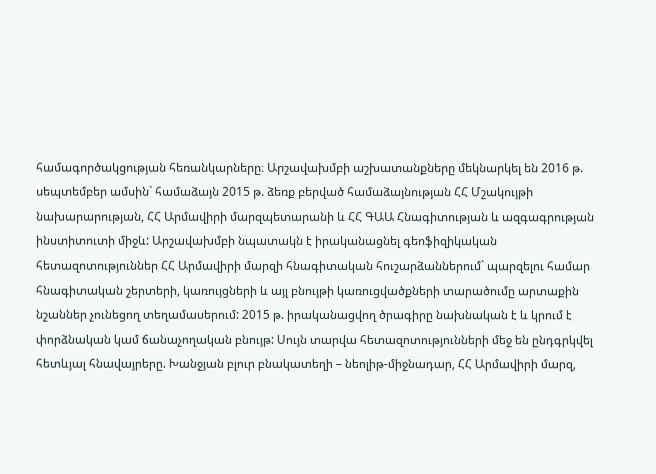համագործակցության հեռանկարները։ Արշավախմբի աշխատանքները մեկնարկել են 2016 թ. սեպտեմբեր ամսին` համաձայն 2015 թ. ձեռք բերված համաձայնության ՀՀ Մշակույթի նախարարության, ՀՀ Արմավիրի մարզպետարանի և ՀՀ ԳԱԱ Հնագիտության և ազգագրության ինստիտուտի միջև: Արշավախմբի նպատակն է իրականացնել գեոֆիզիկական հետազոտություններ ՀՀ Արմավիրի մարզի հնագիտական հուշարձաններում` պարզելու համար հնագիտական շերտերի, կառույցների և այլ բնույթի կառուցվածքների տարածումը արտաքին նշաններ չունեցող տեղամասերում: 2015 թ. իրականացվող ծրագիրը նախնական է և կրում է փորձնական կամ ճանաչողական բնույթ: Սույն տարվա հետազոտությունների մեջ են ընդգրկվել հետևյալ հնավայրերը. Խանջյան բլուր բնակատեղի – նեոլիթ-միջնադար, ՀՀ Արմավիրի մարզ,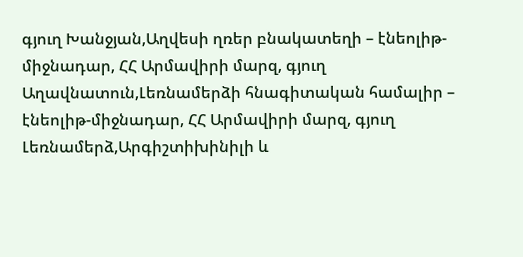գյուղ Խանջյան,Աղվեսի ղռեր բնակատեղի – էնեոլիթ-միջնադար, ՀՀ Արմավիրի մարզ, գյուղ Աղավնատուն,Լեռնամերձի հնագիտական համալիր – էնեոլիթ-միջնադար, ՀՀ Արմավիրի մարզ, գյուղ Լեռնամերձ,Արգիշտիխինիլի և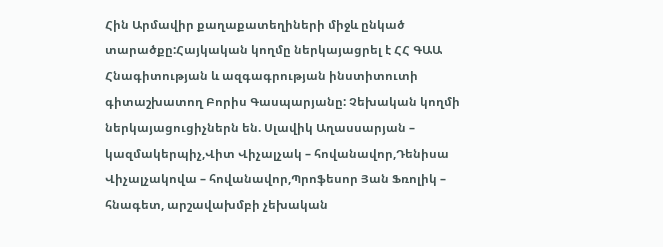Հին Արմավիր քաղաքատեղիների միջև ընկած տարածքը:Հայկական կողմը ներկայացրել է ՀՀ ԳԱԱ Հնագիտության և ազգագրության ինստիտուտի գիտաշխատող Բորիս Գասպարյանը: Չեխական կողմի ներկայացուցիչներն են. Սլավիկ Աղասսարյան – կազմակերպիչ,Վիտ Վիչալչակ – հովանավոր,Դենիսա Վիչալչակովա – հովանավոր,Պրոֆեսոր Յան Ֆռոլիկ – հնագետ, արշավախմբի չեխական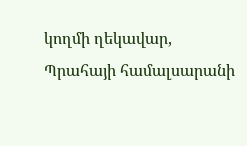կողմի ղեկավար, Պրահայի համալսարանի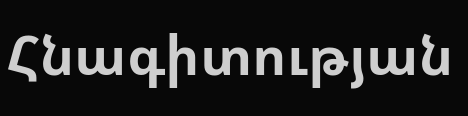Հնագիտության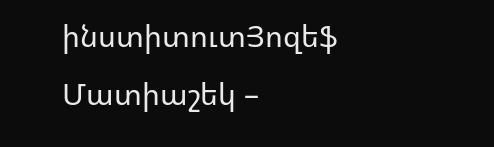ինստիտուտՅոզեֆ Մատիաշեկ –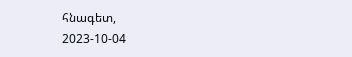հնագետ,
2023-10-04